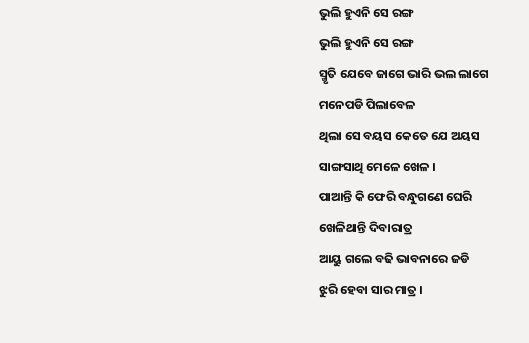ଭୁଲି ହୁଏନି ସେ ରଙ୍ଗ
ଭୁଲି ହୁଏନି ସେ ରଙ୍ଗ
ସ୍ମୃତି ଯେବେ ଜାଗେ ଭାରି ଭଲ ଲାଗେ
ମନେପଡି ପିଲାବେଳ
ଥିଲା ସେ ବୟସ କେତେ ଯେ ଅୟସ
ସାଙ୍ଗସାଥି ମେଳେ ଖେଳ ।
ପାଆନ୍ତି କି ଫେରି ବନ୍ଧୁଗଣେ ଘେରି
ଖେଳିଥାନ୍ତି ଦିବାରାତ୍ର
ଆୟୁ ଗଲେ ବଢି ଭାବନାରେ ଜଡି
ଝୁରି ହେବା ସାର ମାତ୍ର ।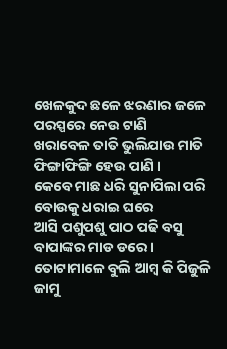ଖେଳକୁଦ ଛଳେ ଝରଣାର ଜଳେ
ପରସ୍ପରେ ନେଉ ଟାଣି
ଖରାବେଳ ତାତି ଭୁଲିଯାଉ ମାତି
ଫିଙ୍ଗାଫିଙ୍ଗି ହେଉ ପାଣି ।
କେବେ ମାଛ ଧରି ସୁନାପିଲା ପରି
ବୋଉକୁ ଧରାଇ ଘରେ
ଆସି ପଶୁପଶୁ ପାଠ ପଢି ବସୁ
ବାପାଙ୍କର ମାଡ ଡରେ ।
ତୋଟାମାଳେ ବୁଲି ଆମ୍ବ କି ପିଜୁଳି
ଜାମୁ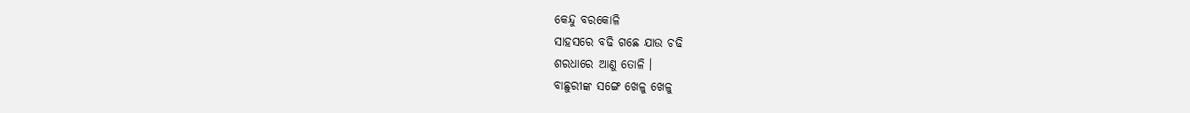କେନ୍ଦୁ ବରକୋଳି
ସାହସରେ ବଢି ଗଛେ ଯାଉ ଚଢି
ଶରଧାରେ ଆଣୁ ତୋଳି ।
ବାଛୁରୀଙ୍କ ସଙ୍ଗେ ଖେଳୁ ଖେଳୁ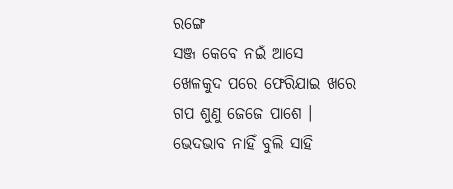ରଙ୍ଗେ
ସଞ୍ଜ କେବେ ନଇଁ ଆସେ
ଖେଳକୁଦ ପରେ ଫେରିଯାଇ ଖରେ
ଗପ ଶୁଣୁ ଜେଜେ ପାଶେ ।
ଭେଦଭାବ ନାହିଁ ବୁଲି ସାହି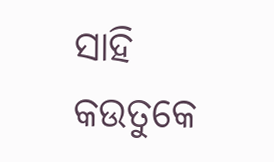ସାହି
କଉତୁକେ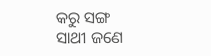କରୁ ସଙ୍ଗ
ସାଥୀ ଜଣେ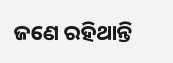ଜଣେ ରହିଥାନ୍ତି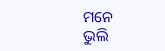ମନେ
ଭୁଲି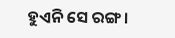ହୁଏନି ସେ ରଙ୍ଗ ।